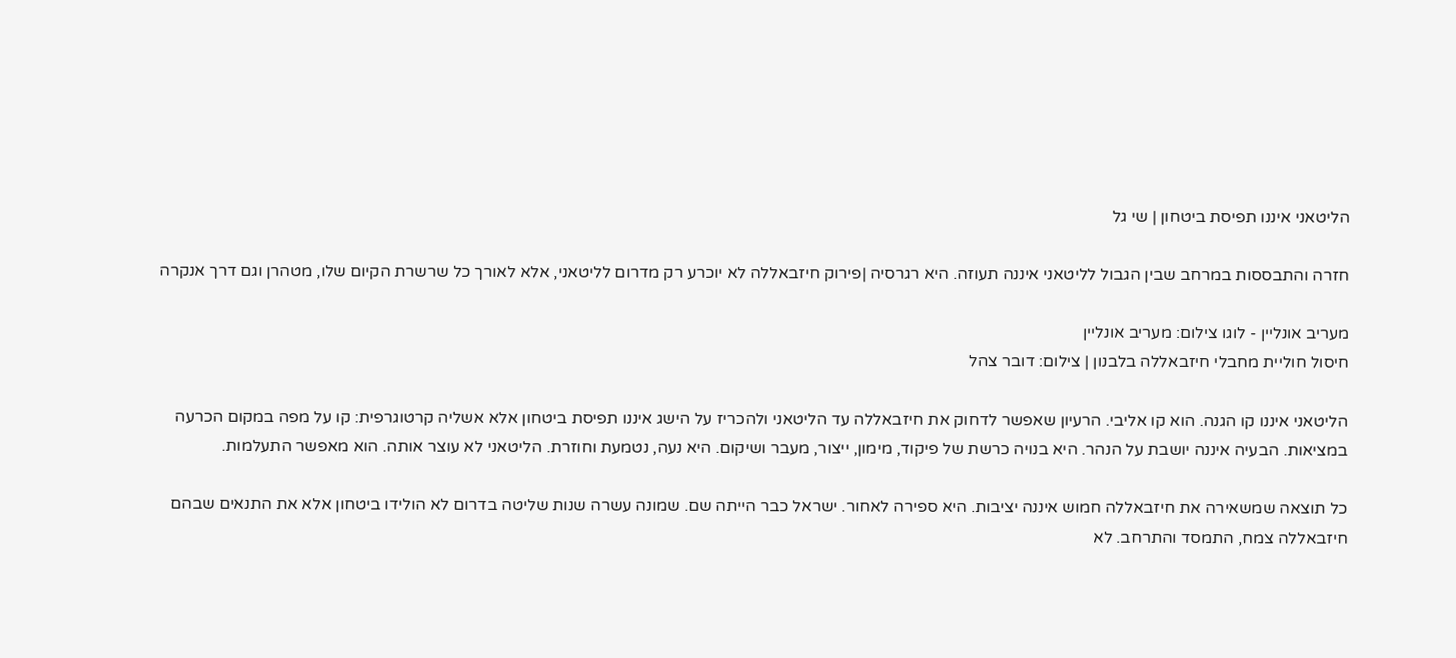הליטאני איננו תפיסת ביטחון | שי גל

חזרה והתבססות במרחב שבין הגבול לליטאני איננה תעוזה. היא רגרסיה |פירוק חיזבאללה לא יוכרע רק מדרום לליטאני, אלא לאורך כל שרשרת הקיום שלו, מטהרן וגם דרך אנקרה

מעריב אונליין - לוגו צילום: מעריב אונליין
חיסול חוליית מחבלי חיזבאללה בלבנון | צילום: דובר צהל

הליטאני איננו קו הגנה. הוא קו אליבי. הרעיון שאפשר לדחוק את חיזבאללה עד הליטאני ולהכריז על הישג איננו תפיסת ביטחון אלא אשליה קרטוגרפית: קו על מפה במקום הכרעה במציאות. הבעיה איננה יושבת על הנהר. היא בנויה כרשת של פיקוד, מימון, ייצור, מעבר ושיקום. היא נעה, נטמעת וחוזרת. הליטאני לא עוצר אותה. הוא מאפשר התעלמות.

כל תוצאה שמשאירה את חיזבאללה חמוש איננה יציבות. היא ספירה לאחור. ישראל כבר הייתה שם. שמונה עשרה שנות שליטה בדרום לא הולידו ביטחון אלא את התנאים שבהם חיזבאללה צמח, התמסד והתרחב. לא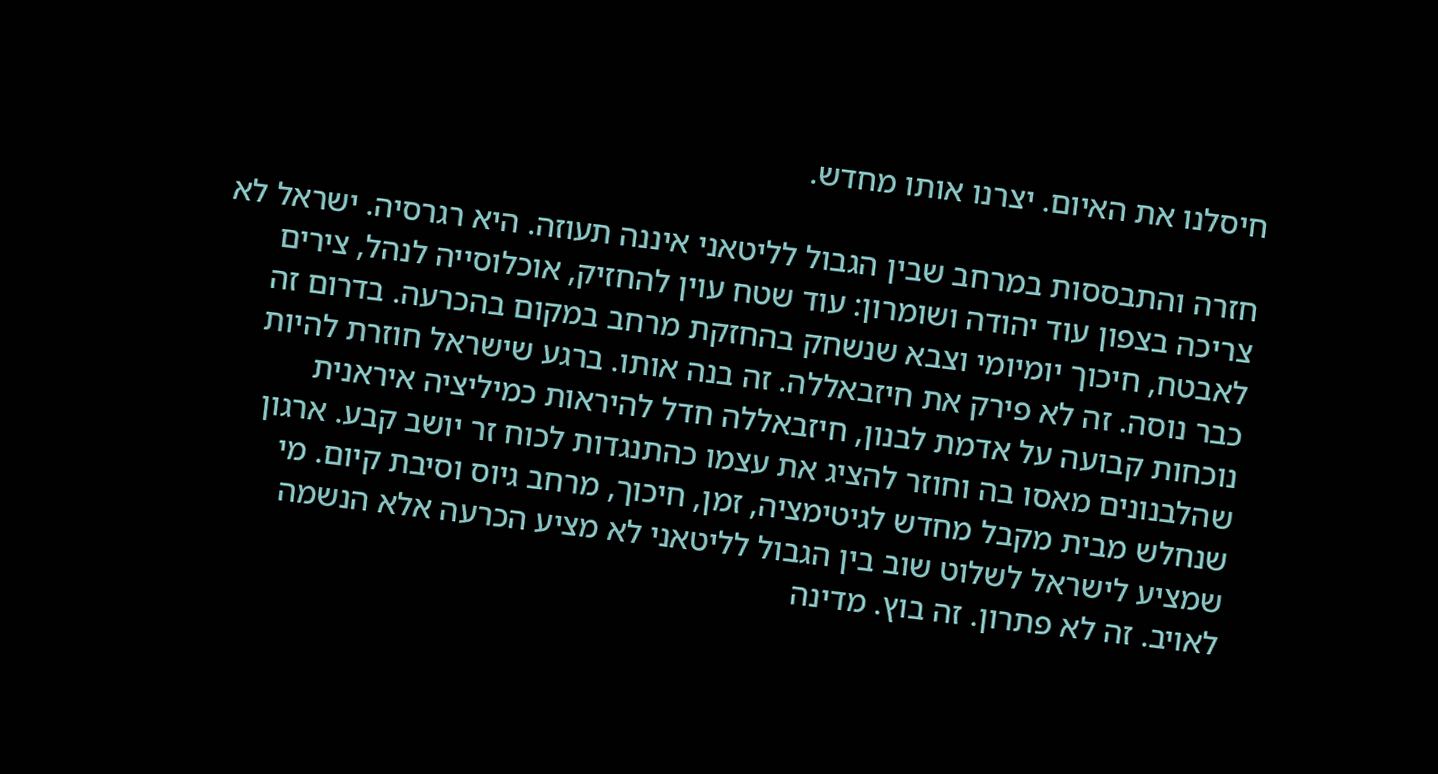חיסלנו את האיום. יצרנו אותו מחדש.

חזרה והתבססות במרחב שבין הגבול לליטאני איננה תעוזה. היא רגרסיה. ישראל לא צריכה בצפון עוד יהודה ושומרון: עוד שטח עוין להחזיק, אוכלוסייה לנהל, צירים לאבטח, חיכוך יומיומי וצבא שנשחק בהחזקת מרחב במקום בהכרעה. בדרום זה כבר נוסה. זה לא פירק את חיזבאללה. זה בנה אותו. ברגע שישראל חוזרת להיות נוכחות קבועה על אדמת לבנון, חיזבאללה חדל להיראות כמיליציה איראנית שהלבנונים מאסו בה וחוזר להציג את עצמו כהתנגדות לכוח זר יושב קבע. ארגון שנחלש מבית מקבל מחדש לגיטימציה, זמן, חיכוך, מרחב גיוס וסיבת קיום. מי שמציע לישראל לשלוט שוב בין הגבול לליטאני לא מציע הכרעה אלא הנשמה לאויב. זה לא פתרון. זה בוץ. מדינה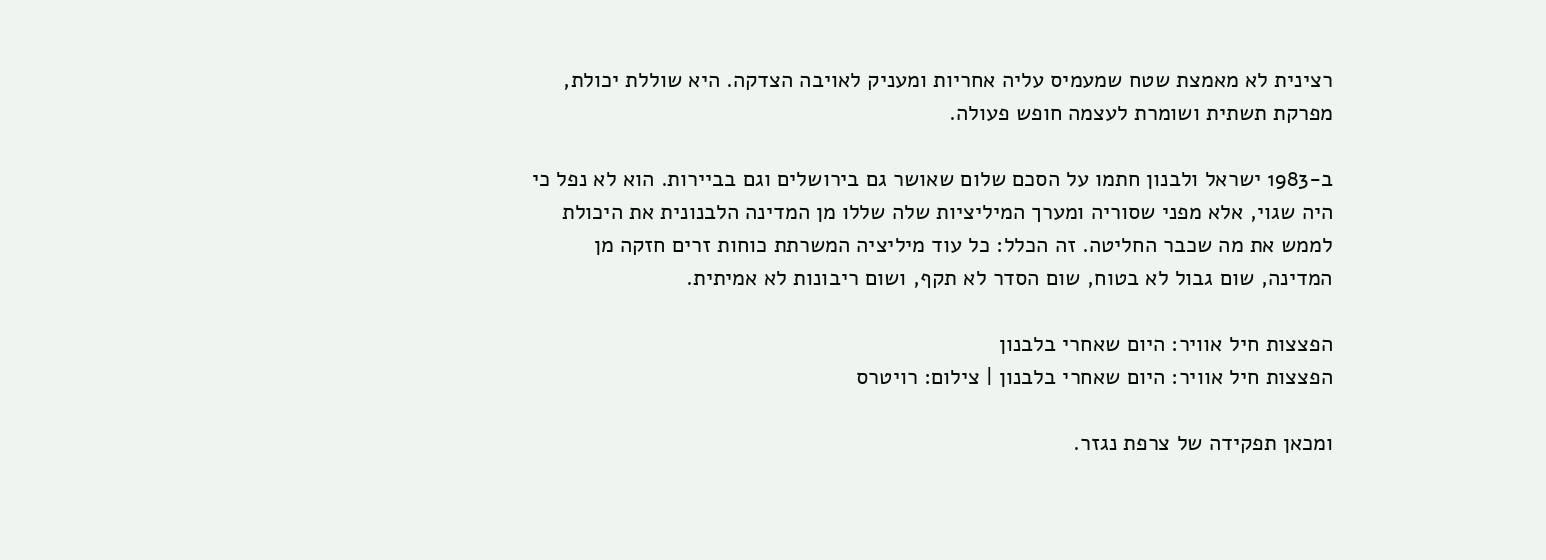רצינית לא מאמצת שטח שמעמיס עליה אחריות ומעניק לאויבה הצדקה. היא שוללת יכולת, מפרקת תשתית ושומרת לעצמה חופש פעולה.

ב-1983 ישראל ולבנון חתמו על הסכם שלום שאושר גם בירושלים וגם בביירות. הוא לא נפל כי היה שגוי, אלא מפני שסוריה ומערך המיליציות שלה שללו מן המדינה הלבנונית את היכולת לממש את מה שכבר החליטה. זה הכלל: כל עוד מיליציה המשרתת כוחות זרים חזקה מן המדינה, שום גבול לא בטוח, שום הסדר לא תקף, ושום ריבונות לא אמיתית.

הפצצות חיל אוויר: היום שאחרי בלבנון
הפצצות חיל אוויר: היום שאחרי בלבנון | צילום: רויטרס

ומכאן תפקידה של צרפת נגזר.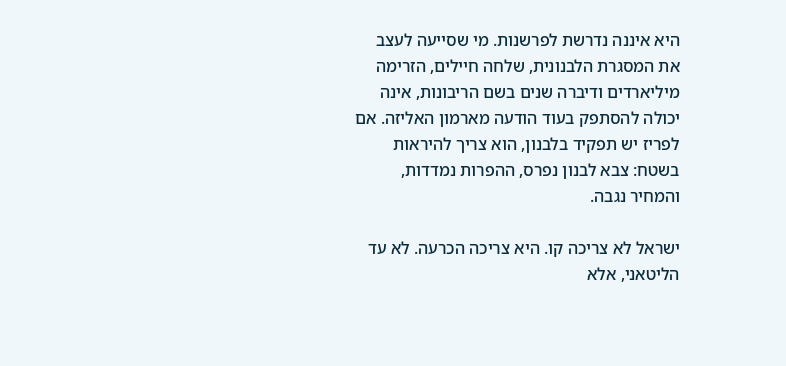היא איננה נדרשת לפרשנות. מי שסייעה לעצב את המסגרת הלבנונית, שלחה חיילים, הזרימה מיליארדים ודיברה שנים בשם הריבונות, אינה יכולה להסתפק בעוד הודעה מארמון האליזה. אם לפריז יש תפקיד בלבנון, הוא צריך להיראות בשטח: צבא לבנון נפרס, ההפרות נמדדות, והמחיר נגבה.

ישראל לא צריכה קו. היא צריכה הכרעה. לא עד הליטאני, אלא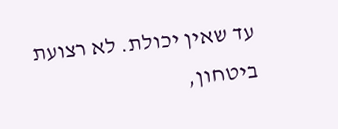עד שאין יכולת. לא רצועת ביטחון,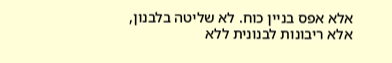אלא אפס בניין כוח. לא שליטה בלבנון, אלא ריבונות לבנונית ללא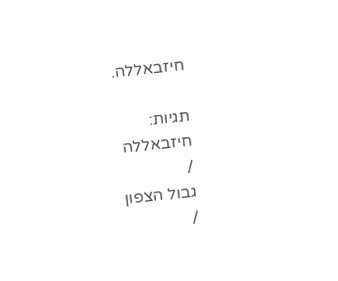חיזבאללה.

תגיות:
חיזבאללה
/
גבול הצפון
/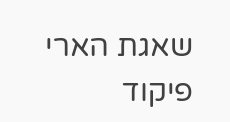שאגת הארי
פיקוד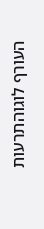העורף לוגוהתרעות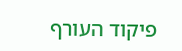פיקוד העורף